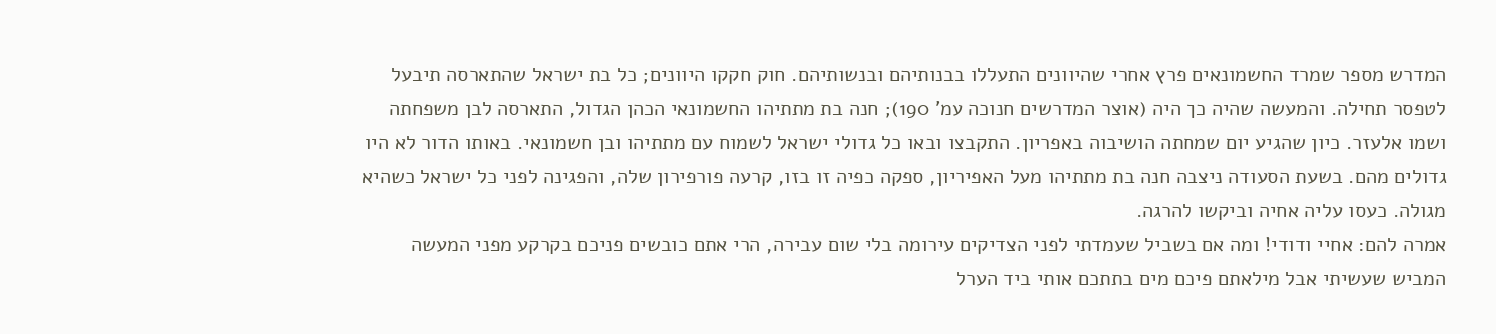המדרש מספר שמרד החשמונאים פרץ אחרי שהיוונים התעללו בבנותיהם ובנשותיהם. חוק חקקו היוונים; כל בת ישראל שהתארסה תיבעל לטפסר תחילה. והמעשה שהיה כך היה (אוצר המדרשים חנוכה עמ' 190); חנה בת מתתיהו החשמונאי הכהן הגדול, התארסה לבן משפחתה ושמו אלעזר. כיון שהגיע יום שמחתה הושיבוה באפריון. התקבצו ובאו כל גדולי ישראל לשמוח עם מתתיהו ובן חשמונאי. באותו הדור לא היו גדולים מהם. בשעת הסעודה ניצבה חנה בת מתתיהו מעל האפיריון, ספקה כפיה זו בזו, קרעה פורפירון שלה, והפגינה לפני כל ישראל כשהיא מגולה. כעסו עליה אחיה וביקשו להרגה.
אמרה להם: אחיי ודודי! ומה אם בשביל שעמדתי לפני הצדיקים עירומה בלי שום עבירה, הרי אתם כובשים פניכם בקרקע מפני המעשה המביש שעשיתי אבל מילאתם פיכם מים בתתכם אותי ביד הערל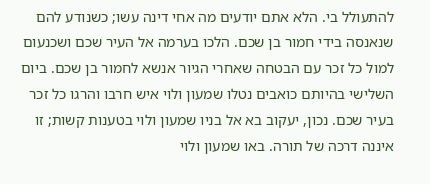להתעולל בי. הלא אתם יודעים מה אחי דינה עשו; כשנודע להם שנאנסה בידי חמור בן שכם. הלכו בערמה אל העיר שכם ושכנעום למול כל זכר עם הבטחה שאחרי הגיור אנשא לחמור בן שכם. ביום השלישי בהיותם כואבים נטלו שמעון ולוי איש חרבו והרגו כל זכר בעיר שכם. נכון, יעקוב בא אל בניו שמעון ולוי בטענות קשות; זו איננה דרכה של תורה. באו שמעון ולוי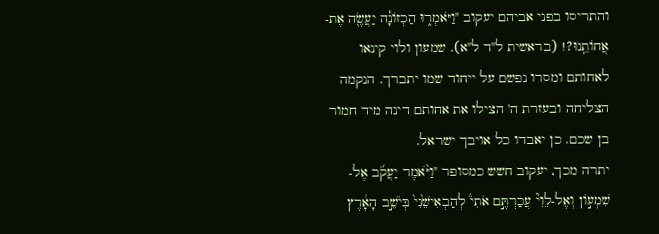והתריסו בפני אביהם יעקוב "וַיֹּאמְר֑וּ הַכְזוֹנָ֕ה יַעֲשֶׂ֖ה אֶת-אֲחוֹתֵֽנוּ?! (בראשית ל"ד ל"א). שמעון ולוי קינאו לאחותם ומסרו נפשם על ייחוד שמו יתברך. הנקמה הצליחה ובעזרת ה' הצילו את אחותם דינה מיד חמור בן שכם. כן יאבדו כל אויבך ישראל.
יתרה מכך, יעקוב חשש כמסופר "וַיֹּ֨אמֶר יַעֲקֹ֜ב אֶל-שִׁמְע֣וֹן וְאֶל-לֵוִי֘ עֲכַרְתֶּ֣ם אֹתִי֒ לְהַבְאִישֵׁ֙נִי֙ בְּיֹשֵׁ֣ב הָאָ֔רֶץ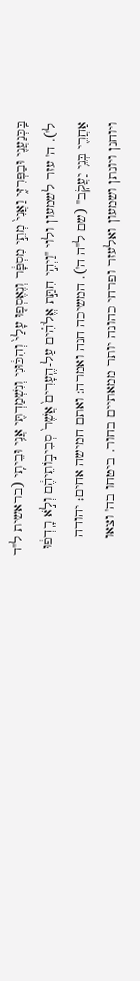בַּֽכְּנַעֲנִ֖י וּבַפְּרִזִּ֑י וַאֲנִי֙ מְתֵ֣י מִסְפָּ֔ר וְנֶאֶסְפ֤וּ עָלַי֙ וְהִכּ֔וּנִי וְנִשְׁמַדְתִּ֖י אֲנִ֥י וּבֵיתִֽי (בראשית ל"ד ל'). ה' עזר לשמעון ולוי "וַיְהִ֣י חִתַּ֣ת אֱלֹהִ֗ים עַל-הֶֽעָרִים֙ אֲשֶׁר֙ סְבִיב֣וֹתֵיהֶ֔ם וְלֹ֣א רָֽדְפ֔וּ אַחֲרֵ֖י בְּנֵ֥י יַעֲקֹֽב" (שם ל"ה ה'). המשיכה חנה ואמרה: ואתם חמישה אחים; יהודה ויוחנן ויונתן ושמעון ואלעזר ופרחי כהונה יותר ממאתיים בחור. ביטחו בה' וצאו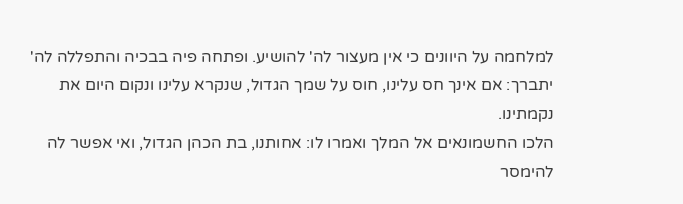למלחמה על היוונים כי אין מעצור לה' להושיע. ופתחה פיה בבכיה והתפללה לה' יתברך: אם אינך חס עלינו, חוס על שמך הגדול, שנקרא עלינו ונקום היום את נקמתינו.
הלכו החשמונאים אל המלך ואמרו לו: אחותנו, בת הכהן הגדול, ואי אפשר לה להימסר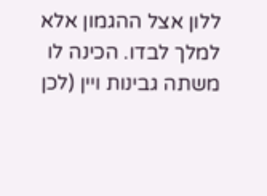ללון אצל ההגמון אלא למלך לבדו. הכינה לו משתה גבינות ויין (לכן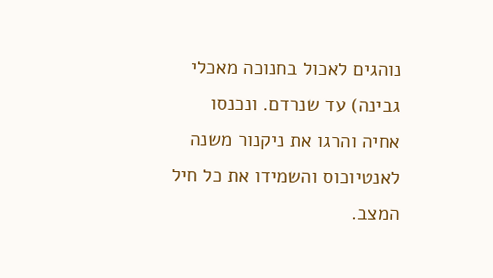נוהגים לאכול בחנוכה מאכלי גבינה) עד שנרדם. ונכנסו אחיה והרגו את ניקנור משנה לאנטיוכוס והשמידו את כל חיל המצב.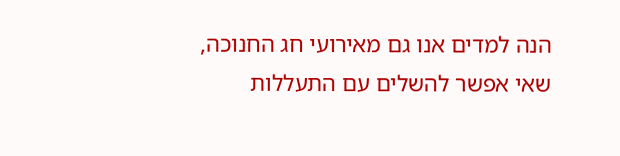הנה למדים אנו גם מאירועי חג החנוכה, שאי אפשר להשלים עם התעללות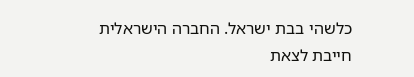כלשהי בבת ישראל. החברה הישראלית חייבת לצאת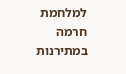למלחמת חרמה במתירנות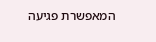המאפשרת פגיעה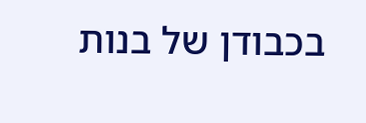בכבודן של בנות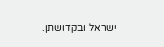ישראל ובקדושתן.